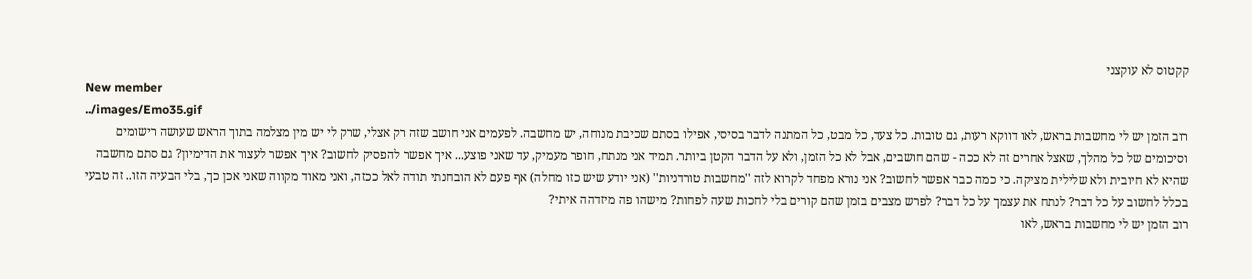קקטוס לא עוקצני
New member
../images/Emo35.gif
רוב הזמן יש לי מחשבות בראש, לאו דווקא רעות, גם טובות. כל צעד, כל מבט, כל המתנה לדבר בסיסי, אפילו בסתם שכיבת מנוחה, יש מחשבה. לפעמים אני חושב שזה רק אצלי, שרק לי יש מין מצלמה בתוך הראש שעושה רישומים וסיכומים של כל מהלך, שאצל אחרים זה לא ככה - שהם חושבים, אבל לא כל הזמן, ולא על הדבר הקטן ביותר. תמיד אני מנתח, חופר מעמיק, עד שאני פוצע... איך אפשר להפסיק לחשוב? איך אפשר לעצור את הדימיון? גם סתם מחשבה שהיא לא חיובית ולא שלילית מציקה. כי כמה כבר אפשר לחשוב? אני נורא מפחד לקרוא לזה ''מחשבות טורדניות'' (אני יודע שיש כזו מחלה) אף פעם לא הובחנתי תודה לאל ככזה, ואני מאוד מקווה שאני אכן כך, בלי הבעיה הזו.. זה טבעי בכלל לחשוב על כל דבר? לנתח את עצמך על כל דבר? לפרש מצבים בזמן שהם קורים בלי לחכות שעה לפחות? מישהו פה מיזדהה איתי?
רוב הזמן יש לי מחשבות בראש, לאו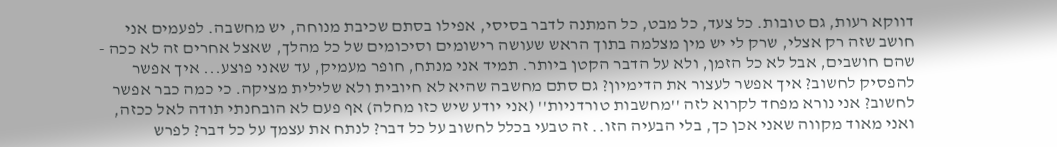דווקא רעות, גם טובות. כל צעד, כל מבט, כל המתנה לדבר בסיסי, אפילו בסתם שכיבת מנוחה, יש מחשבה. לפעמים אני חושב שזה רק אצלי, שרק לי יש מין מצלמה בתוך הראש שעושה רישומים וסיכומים של כל מהלך, שאצל אחרים זה לא ככה - שהם חושבים, אבל לא כל הזמן, ולא על הדבר הקטן ביותר. תמיד אני מנתח, חופר מעמיק, עד שאני פוצע... איך אפשר להפסיק לחשוב? איך אפשר לעצור את הדימיון? גם סתם מחשבה שהיא לא חיובית ולא שלילית מציקה. כי כמה כבר אפשר לחשוב? אני נורא מפחד לקרוא לזה ''מחשבות טורדניות'' (אני יודע שיש כזו מחלה) אף פעם לא הובחנתי תודה לאל ככזה, ואני מאוד מקווה שאני אכן כך, בלי הבעיה הזו.. זה טבעי בכלל לחשוב על כל דבר? לנתח את עצמך על כל דבר? לפרש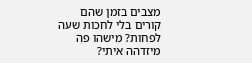מצבים בזמן שהם קורים בלי לחכות שעה לפחות? מישהו פה מיזדהה איתי?